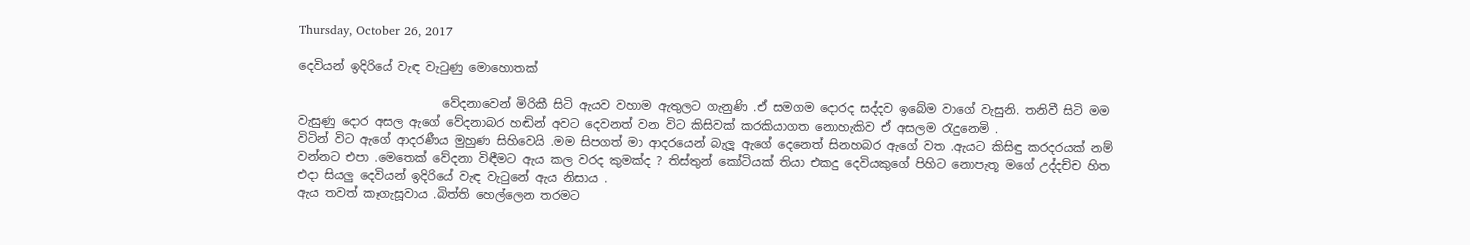Thursday, October 26, 2017

දෙවියන් ඉදිරියේ වැඳ වැටුණු මොහොතක්

                        වේදනාවෙන් මිරිකී සිටි ඇයව වහාම ඇතුලට ගැනුණි .ඒ සමගම දොරද සද්දව ඉබේම වාගේ වැසුනි. තනිවී සිටි මම වැසුණු දොර අසල ඇගේ වේදනාබර හඬින් අවට දෙවනත් වන විට කිසිවක් කරකියාගත නොහැකිව ඒ අසලම රැදුනෙමි .
විටින් විට ඇගේ ආදරණීය මුහුණ සිහිවෙයි .මම සිපගත් මා ආදරයෙන් බැලූ ඇගේ දෙනෙත් සිනහබර ඇගේ වත .ඇයට කිසිඳු කරදරයක් නම් වන්නට එපා .මෙතෙක් වේදනා විඳීමට ඇය කල වරද කුමක්ද ? තිස්තුන් කෝටියක් තියා එකදු දෙවියකුගේ පිහිට නොපැතූ මගේ උද්දච්ච හිත එදා සියලු දෙවියන් ඉදිරියේ වැඳ වැටුනේ ඇය නිසාය .
ඇය තවත් කෑගැසූවාය .බිත්ති හෙල්ලෙන තරමට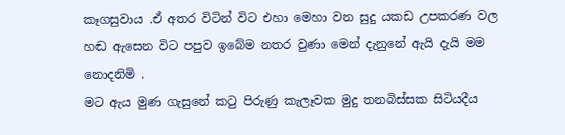කෑගසුවාය .ඒ අතර විටින් විට එහා මෙහා වන සුදු යකඩ උපකරණ වල හඬ ඇසෙන විට පපුව ඉබේම නතර වුණා මෙන් දැනුනේ ඇයි දැයි මම නොදනිමි .
මට ඇය මුණ ගැසුනේ කටු පිරුණු කැලෑවක මුදු තනබිස්සක සිටියදීය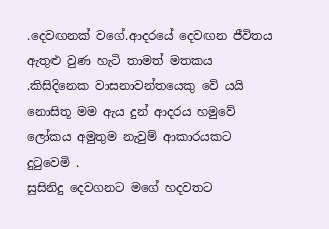.දෙවඟනක් වගේ.ආදරයේ දෙවඟන ජීවිතය ඇතුළු වුණ හැටි තාමත් මතකය .කිසිදිනෙක වාසනාවන්තයෙකු වේ යයි නොසිතූ මම ඇය දුන් ආදරය හමුවේ ලෝකය අමුතුම නැවුම් ආකාරයකට දුටුවෙමි .
සුසිනිදු දෙවගනට මගේ හදවතට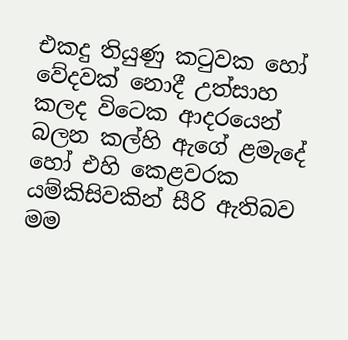එකදු තියුණු කටුවක හෝ වේදවක් නොදී උත්සාහ කලද විටෙක ආදරයෙන් බලන කල්හි ඇගේ ළමැදේ හෝ එහි කෙළවරක යම්කිසිවකින් සීරි ඇතිබව මම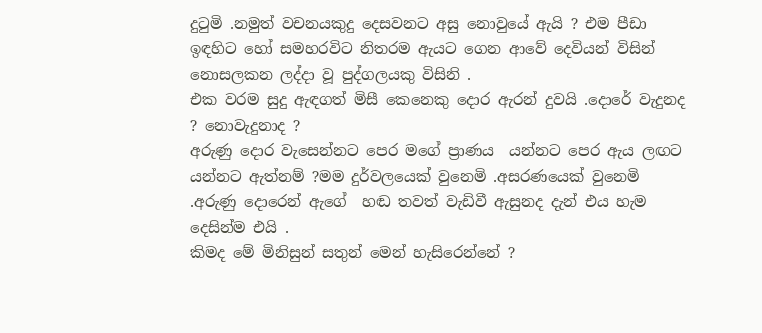දුටුමි .නමුත් වචනයකුදු දෙසවනට අසු නොවුයේ ඇයි ? එම පීඩා ඉඳහිට හෝ සමහරවිට නිතරම ඇයට ගෙන ආවේ දෙවියන් විසින් නොසලකන ලද්දා වූ පුද්ගලයකු විසිනි .
එක වරම සුදු ඇඳගත් මිසී කෙනෙකු දොර ඇරන් දුවයි .දොරේ වැදුනද ? නොවැදුනාද ?
අරුණු දොර වැසෙන්නට පෙර මගේ ප්‍රාණය  යන්නට පෙර ඇය ලඟට යන්නට ඇත්නම් ?මම දුර්වලයෙක් වුනෙමි .අසරණයෙක් වුනෙමි .අරුණු දොරෙන් ඇගේ  හඬ තවත් වැඩිවී ඇසුනද දැන් එය හැම දෙසින්ම එයි .
කිමද මේ මිනිසුන් සතුන් මෙන් හැසිරෙන්නේ ?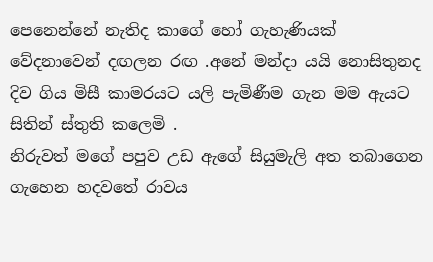පෙනෙන්නේ නැතිද කාගේ හෝ ගැහැණියක් වේදනාවෙන් දඟලන රඟ .අනේ මන්දා යයි නොසිතුනද දිව ගිය මිසී කාමරයට යලි පැමිණීම ගැන මම ඇයට සිතින් ස්තුති කලෙමි .
නිරුවත් මගේ පපුව උඩ ඇගේ සියුමැලි අත තබාගෙන ගැහෙන හදවතේ රාවය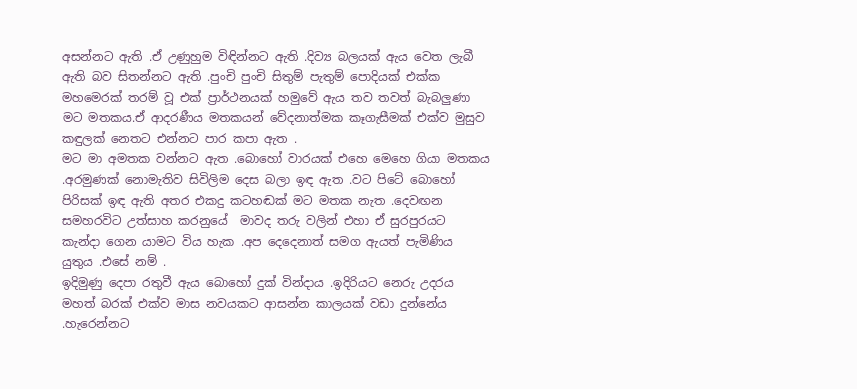අසන්නට ඇති .ඒ උණුහුම විඳින්නට ඇති .දිව්‍ය බලයක් ඇය වෙත ලැබී ඇති බව සිතන්නට ඇති .පුංචි පුංචි සිතුම් පැතුම් පොදියක් එක්ක මහමෙරක් තරම් වූ එක් ප්‍රාර්ථනයක් හමුවේ ඇය තව තවත් බැබලුණා මට මතකය.ඒ ආදරණීය මතකයන් වේදනාත්මක කෑගැසීමක් එක්ව මුසුව කඳුලක් නෙතට එන්නට පාර කපා ඇත .
මට මා අමතක වන්නට ඇත .බොහෝ වාරයක් එහෙ මෙහෙ ගියා මතකය .අරමුණක් නොමැතිව සිවිලිම දෙස බලා ඉඳ ඇත .වට පිටේ බොහෝ පිරිසක් ඉඳ ඇති අතර එකදු කටහඬක් මට මතක නැත .දෙවඟන සමහරවිට උත්සාහ කරනුයේ  මාවද තරු වලින් එහා ඒ සුරපුරයට කැන්දා ගෙන යාමට විය හැක .අප දෙදෙනාත් සමග ඇයත් පැමිණිය යුතුය .එසේ නම් .
ඉදිමුණු දෙපා රතුවී ඇය බොහෝ දුක් වින්දාය .ඉදිරියට නෙරු උදරය මහත් බරක් එක්ව මාස නවයකට ආසන්න කාලයක් වඩා දුන්නේය .හැරෙන්නට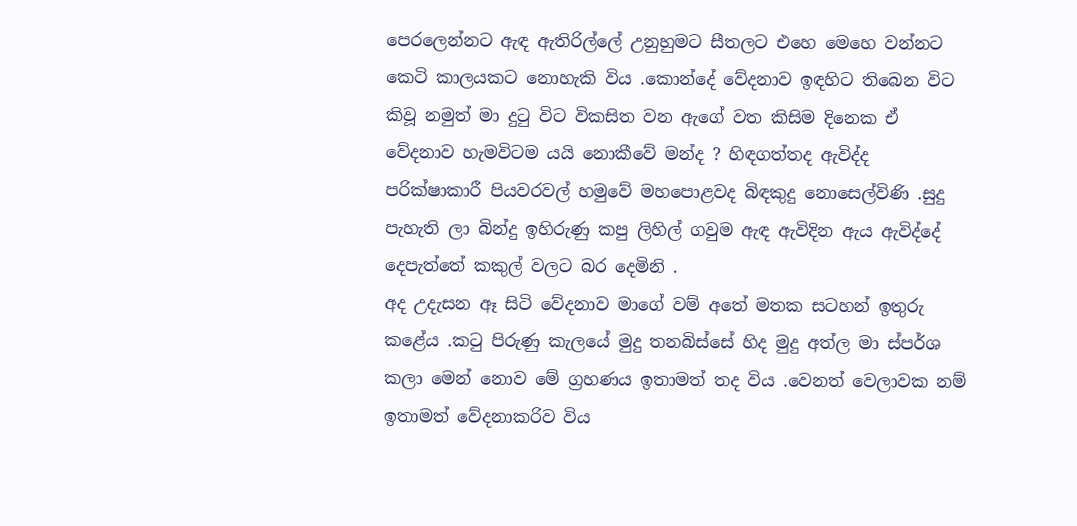පෙරලෙන්නට ඇඳ ඇතිරිල්ලේ උනුහුමට සීතලට එහෙ මෙහෙ වන්නට කෙටි කාලයකට නොහැකි විය .කොන්දේ වේදනාව ඉඳහිට තිබෙන විට කිවූ නමුත් මා දුටු විට විකසිත වන ඇගේ වත කිසිම දිනෙක ඒ වේදනාව හැමවිටම යයි නොකීවේ මන්ද ? හිඳගත්තද ඇවිද්ද පරික්ෂාකාරී පියවරවල් හමුවේ මහපොළවද බිඳකුදු නොසෙල්විණි .සුදු පැහැති ලා බින්දු ඉහිරුණු කපු ලිහිල් ගවුම ඇඳ ඇවිදින ඇය ඇවිද්දේ දෙපැත්තේ කකුල් වලට බර දෙමිනි .
අද උදැසන ඈ සිටි වේදනාව මාගේ වම් අතේ මතක සටහන් ඉතුරු කළේය .කටු පිරුණු කැලයේ මුදු තනබිස්සේ හිද මුදු අත්ල මා ස්පර්ශ කලා මෙන් නොව මේ ග්‍රහණය ඉතාමත් තද විය .වෙනත් වෙලාවක නම් ඉතාමත් වේදනාකරිව විය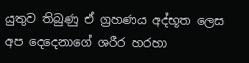යුතුව තිබුණු ඒ ග්‍රහණය අද්භූත ලෙස අප දෙදෙනාගේ ශරීර හරහා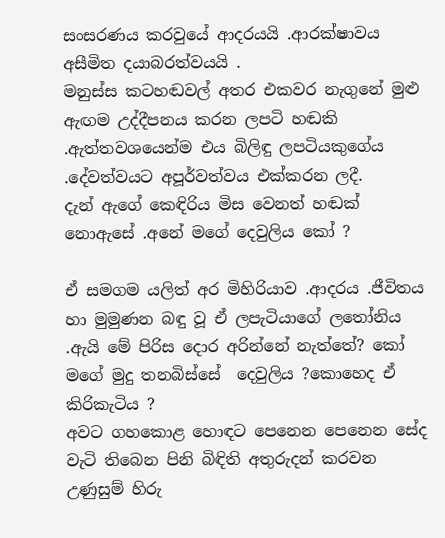සංසරණය කරවුයේ ආදරයයි .ආරක්ෂාවය අසීමිත දයාබරත්වයයි .
මනුස්ස කටහඬවල් අතර එකවර නැගුනේ මුළු ඇඟම උද්දීපනය කරන ලපටි හඬකි .ඇත්තවශයෙන්ම එය බිලිඳු ලපටියකුගේය .දේවත්වයට අපූර්වත්වය එක්කරන ලදී.
දැන් ඇගේ කෙඳිරිය මිස වෙනත් හඬක් නොඇසේ .අනේ මගේ දෙවුලිය කෝ ?

ඒ සමගම යලිත් අර මිහිරියාව .ආදරය .ජීවිතය හා මුමුණන බඳු වූ ඒ ලපැටියාගේ ලතෝනිය .ඇයි මේ පිරිස දොර අරින්නේ නැත්තේ? කෝ මගේ මුදු තනබිස්සේ  දෙවුලිය ?කොහෙද ඒ කිරිකැටිය ?
අවට ගහකොළ හොඳට පෙනෙන පෙනෙන සේද වැටි තිබෙන පිනි බිඳිති අතුරුදන් කරවන උණුසුම් හිරු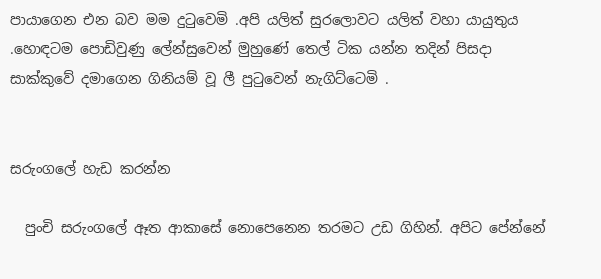පායාගෙන එන බව මම දුටුවෙමි .අපි යලිත් සුරලොවට යලිත් වහා යායුතුය .හොඳටම පොඩිවුණු ලේන්සුවෙන් මුහුණේ තෙල් ටික යන්න තදින් පිසදා සාක්කුවේ දමාගෙන ගිනියම් වූ ලී පුටුවෙන් නැගිට්ටෙමි .


සරුංගලේ හැඩ කරන්න

  පුංචි සරුංගලේ ඈත ආකාසේ නොපෙනෙන තරමට උඩ ගිහින්. අපිට පේන්නේ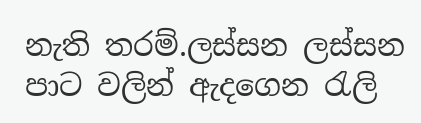නැති තරම්.ලස්සන ලස්සන පාට වලින් ඇදගෙන රැලි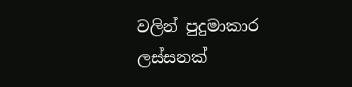වලින් පුදුමාකාර ලස්සනක්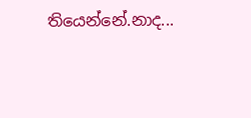තියෙන්නේ.නාද...